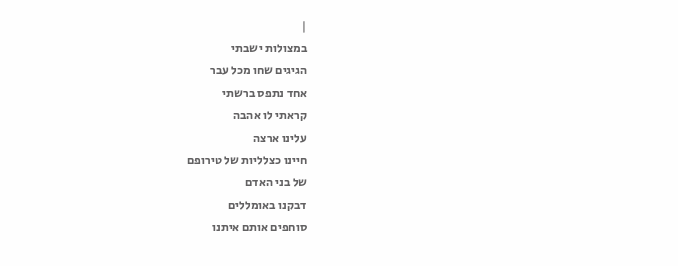|
במצולות ישבתי
הגיגים שחו מכל עבר
אחד נתפס ברשתי
קראתי לו אהבה
עלינו ארצה
חיינו כצלליות של טירופם
של בני האדם
דבקנו באומללים
סוחפים אותם איתנו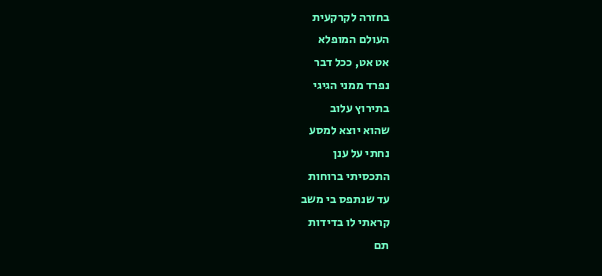בחזרה לקרקעית
העולם המופלא
אט אט, ככל דבר
נפרד ממני הגיגי
בתירוץ עלוב
שהוא יוצא למסע
נחתי על ענן
התכסיתי ברוחות
עד שנתפס בי משב
קראתי לו בדידות
תם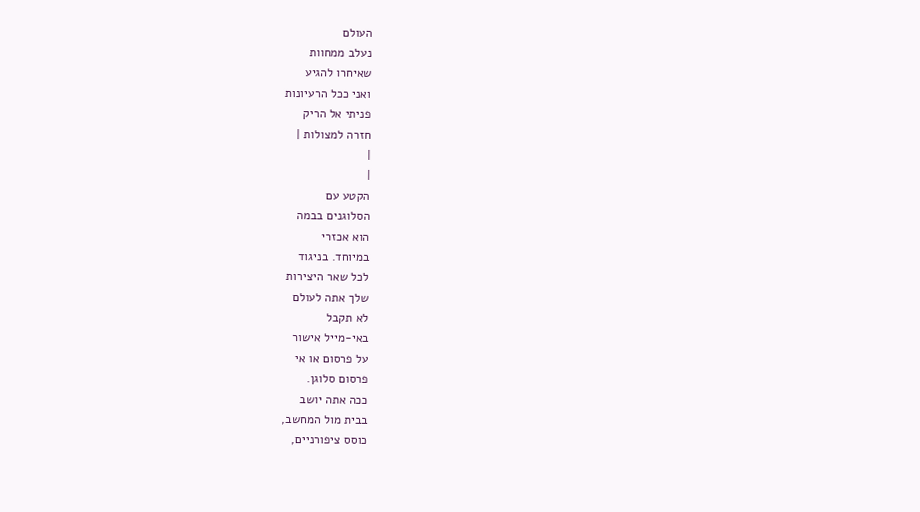העולם
נעלב ממחוות
שאיחרו להגיע
ואני ככל הרעיונות
פניתי אל הריק
חזרה למצולות |
|
|
הקטע עם
הסלוגנים בבמה
הוא אכזרי
במיוחד. בניגוד
לכל שאר היצירות
שלך אתה לעולם
לא תקבל
באי-מייל אישור
על פרסום או אי
פרסום סלוגן.
ככה אתה יושב
בבית מול המחשב,
כוסס ציפורניים,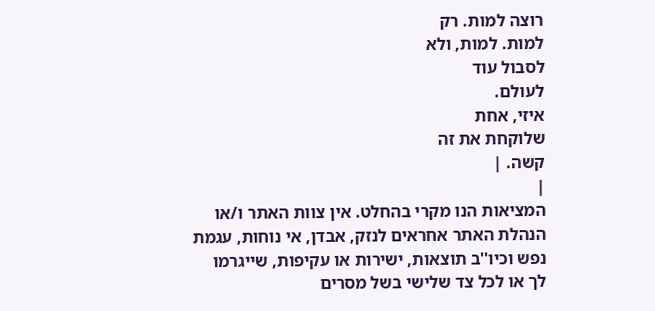רוצה למות. רק
למות. למות, ולא
לסבול עוד
לעולם.
איזי, אחת
שלוקחת את זה
קשה. |
|
המציאות הנו מקרי בהחלט. אין צוות האתר ו/או
הנהלת האתר אחראים לנזק, אבדן, אי נוחות, עגמת
נפש וכיו''ב תוצאות, ישירות או עקיפות, שייגרמו
לך או לכל צד שלישי בשל מסרים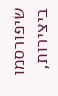שיפורסמו
ביצירות,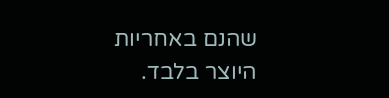שהנם באחריות היוצר בלבד.